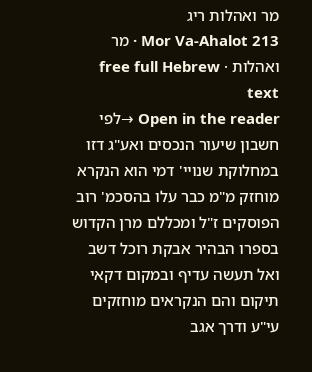מר ואהלות ריג
Mor Va-Ahalot 213 · מר ואהלות · free full Hebrew text
Open in the reader →לפי חשבון שיעור הנכסים ואע"ג דזו במחלוקת שנויי' דמי הוא הנקרא מוחזק מ"מ כבר עלו בהסכמ' רוב הפוסקים ז"ל ומכללם מרן הקדוש בספרו הבהיר אבקת רוכל דשב ואל תעשה עדיף ובמקום דקאי תיקום והם הנקראים מוחזקים עי"ע ודרך אגב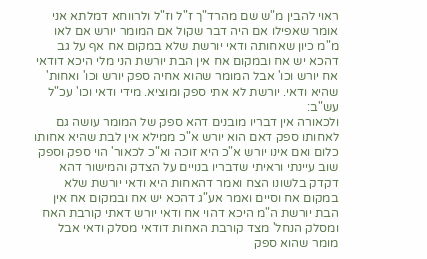ראוי להבין מ"ש שם מהרד"ך ז"ל וז"ל ולרווחא דמלתא אני אומר שאפילו אם היה דבר שקול אם המומר יורש אם לאו מ"מ כיון שאחותה ודאי יורשת שלא במקום אח אף על גב דהכא יש אח ובמקום אח אין הבת יורשת הני מלי היכא דודאי אח יורש וכו' אבל המומר שהוא אחיה ספק יורש וכו' ואחות' שהיא ודאי. יורשת לא אתי ספק ומוציא. מידי ודאי וכו' עכ"ל עש"ב:
ולכאורה אין דבריו מובנים דהא ספק של המומר עושה גם לאחותו ספק דאם הוא יורש א"כ ממילא אין לבת שהיא אחותו כלום ואם אינו יורש א"כ היא זוכה וא"כ לכאור' הוי ספק וספק שוב עיינתי וראיתי שדבריו בנויים על הצדק והמישור דהא דקדק בלשונו הצח ואמר דהאחות היא ודאי יורשת שלא במקום אח וסיים ואמר אע"ג דהכא יש אח ובמקום אח אין הבת יורשת ה"מ היכא דהוי אח ודאי יורש דאתי קורבת האח ומסלק הנחל' מצד קורבת האחות דודאי מסלק ודאי אבל מומר שהוא ספק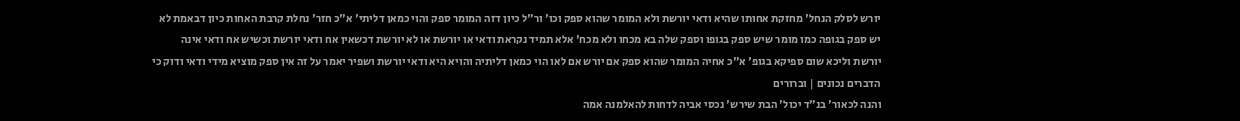יורש לסלק הנחל' מחזקת אחותו שהיא ודאי יורשת ולא המומר שהוא ספק וכו' ור"ל כיון דזה המומר ספק והוי כמאן דליתי' א"כ חזר' נחלת קרבת האחות כיון דבאמת לא יש ספק בגופה כמו מומר שיש ספק בגופו וספק שלה בא מכחו ולא מכח' אלא תמיד נקראת ודאי או יורשת או לא יורשת דכשאין אח ודאי יורשת וכשיש אח ודאי אינה יורשת וליכא שום ספיקא בגופ' א"כ אחיה המומר שהוא ספק אם יורש אם לאו הוי כמאן דליתיה והויא היא ודאי יורשת ושפיר יאמר על זה אין ספק מוציא מידי ודאי ודוק כי הדברים נכונים | וברורים
והנה לכאור' בנ"ד יכול' הבת שירש' נכסי אביה לדחות להאלמנה אמה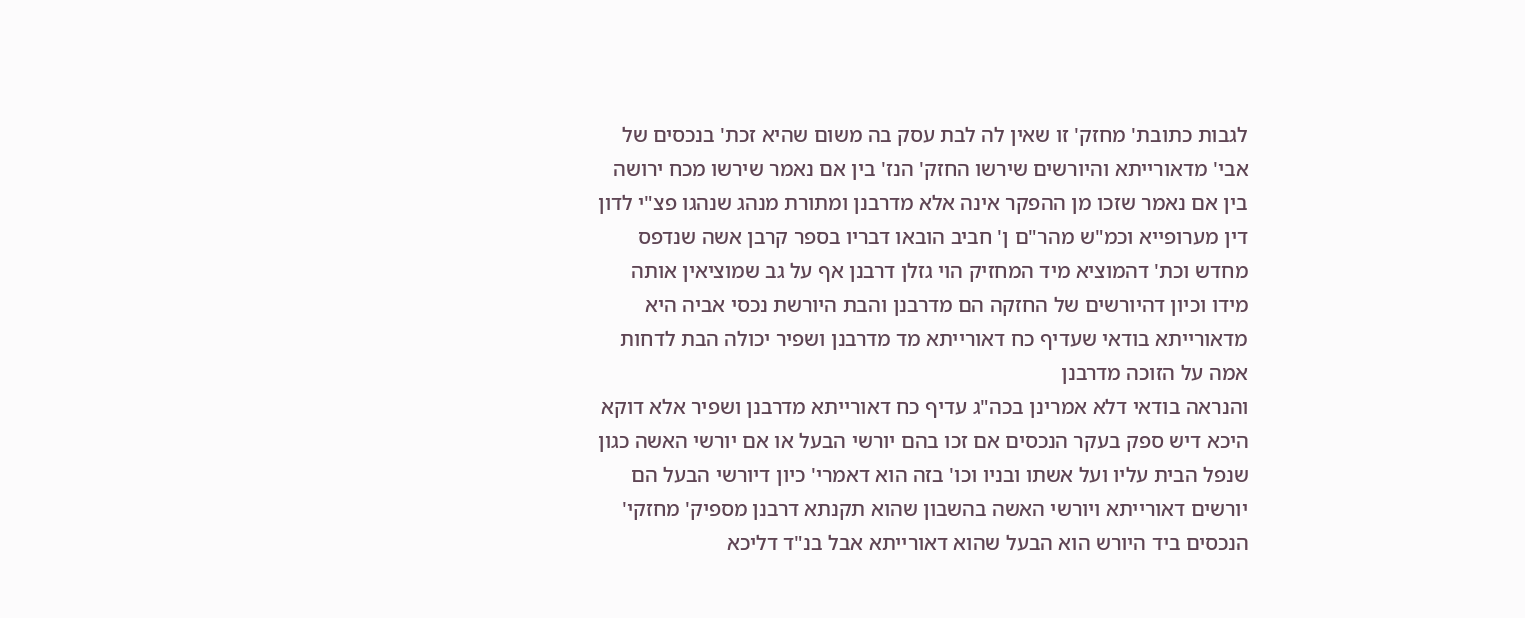לגבות כתובת' מחזק' זו שאין לה לבת עסק בה משום שהיא זכת' בנכסים של אבי' מדאורייתא והיורשים שירשו החזק' הנז' בין אם נאמר שירשו מכח ירושה בין אם נאמר שזכו מן ההפקר אינה אלא מדרבנן ומתורת מנהג שנהגו פצ"י לדון דין מערופייא וכמ"ש מהר"ם ן' חביב הובאו דבריו בספר קרבן אשה שנדפס מחדש וכת' דהמוציא מיד המחזיק הוי גזלן דרבנן אף על גב שמוציאין אותה מידו וכיון דהיורשים של החזקה הם מדרבנן והבת היורשת נכסי אביה היא מדאורייתא בודאי שעדיף כח דאורייתא מד מדרבנן ושפיר יכולה הבת לדחות אמה על הזוכה מדרבנן
והנראה בודאי דלא אמרינן בכה"ג עדיף כח דאורייתא מדרבנן ושפיר אלא דוקא היכא דיש ספק בעקר הנכסים אם זכו בהם יורשי הבעל או אם יורשי האשה כגון שנפל הבית עליו ועל אשתו ובניו וכו' בזה הוא דאמרי' כיון דיורשי הבעל הם יורשים דאורייתא ויורשי האשה בהשבון שהוא תקנתא דרבנן מספיק' מחזקי' הנכסים ביד היורש הוא הבעל שהוא דאורייתא אבל בנ"ד דליכא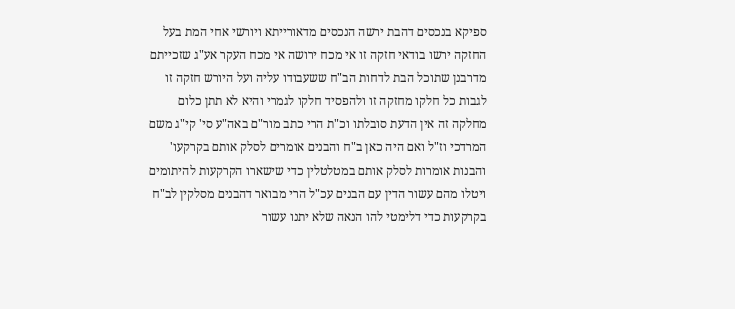ספיקא בנכסים דהבת ירשה הנכסים מדאורייתא ויורשי אחי המת בעל החזקה ירשו בודאי חזקה זו אי מכח ירושה אי מכח העקר אע"ג שזכייתם מדרבנן שתוכל הבת לדחות הב"ח ששעבודו עליה ועל היורש חזקה זו לגבות כל חלקו מחזקה זו ולהפסיד חלקו לגמרי והיא לא תתן כלום מחלקה זה אין הדעת סובלתו וכ"ת הרי כתב מור"ם באה"ע סי' קי"ג משם המרדכי וז"ל ואם היה כאן ב"ח והבנים אומרים לסלק אותם בקרקעו' והבנות אומרות לסלק אותם במטלטלין כדי שישארו הקרקעות להיתומים ויטלו מהם עשור הדין עם הבנים עכ"ל הרי מבואר דהבנים מסלקין לב"ח בקרקעות כדי דלימטי להו הנאה שלא יתנו עשור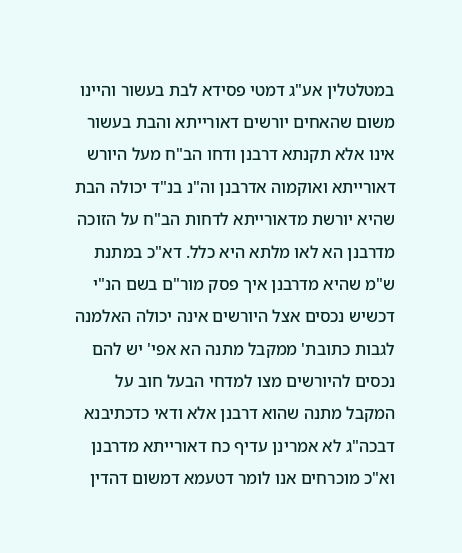במטלטלין אע"ג דמטי פסידא לבת בעשור והיינו משום שהאחים יורשים דאורייתא והבת בעשור אינו אלא תקנתא דרבנן ודחו הב"ח מעל היורש דאורייתא ואוקמוה אדרבנן וה"נ בנ"ד יכולה הבת שהיא יורשת מדאורייתא לדחות הב"ח על הזוכה מדרבנן הא לאו מלתא היא כלל. דא"כ במתנת ש"מ שהיא מדרבנן איך פסק מור"ם בשם הנ"י דכשיש נכסים אצל היורשים אינה יכולה האלמנה לגבות כתובת' ממקבל מתנה הא אפי' יש להם נכסים להיורשים מצו למדחי הבעל חוב על המקבל מתנה שהוא דרבנן אלא ודאי כדכתיבנא דבכה"ג לא אמרינן עדיף כח דאורייתא מדרבנן וא"כ מוכרחים אנו לומר דטעמא דמשום דהדין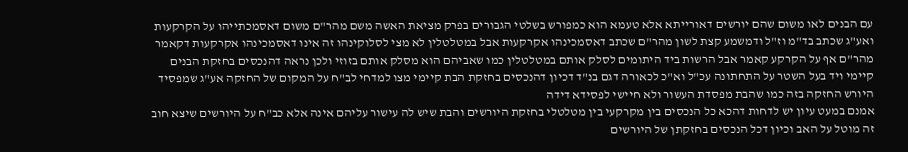עם הבנים לאו משום שהם יורשים דאורייתא אלא טעמא הוא כמפורש בשלטי הגבורים בפרק מציאת האשה משם מהר"ם משום דאסמכתייהו על הקרקעות ואע"ג שכתב בד"מ וז"ל ודמשמע קצת לשון מהר"ם שכתב דאסמכינהו אקרקעות אבל במטלטלין לא מצי לסלוקינהו זה אינו דאסמכינהו אקרקעות דקאמר מהר"ם אף על הקרקע קאמר אבל הרשות ביד היתומים לסלק אותם במטלטלין כמו שאביהם הוא מסלק אותם בזוזי ולכן נראה דהנכסים בחזקת הבנים קיימי ויד בעל השטר על התחתונה עכ"ל וא"כ לכאורה דגם בנ"ד דכיון דהנכסים בחזקת הבת קיימי מצו למדחי לב"ח על המקום של החזקה אע"ג שמפסיד היורש החזקה בזה כמו שהבת מפסדת העשור ולא חיישי לפסידא דידה
אמנם במעט עיון יש לדחות דהכא כל הנכסים בין מקרקעי בין מטלטלי בחזקת היורשים והבת שיש לה עישור עליהם אינה אלא כב"ח על היורשים שיצא חוב זה מוטל על האב וכיון דכל הנכסים בחזקתן של היורשים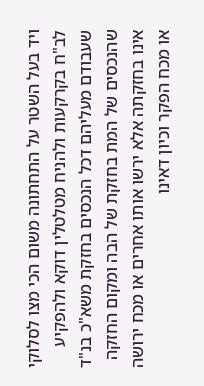ויד בעל השטר על התחתונה משום הכי מצו לסלוקי לב"ח בקרקעות ולהניח מטלטלין דוקא ולהפקיע שעבודם מעליהם דכל הנכסים בחזקת משא"כ בנ"ד שהנכסים של המת בחזקת של הבה ומקום החזקה אינו בחזקתה אלא ירשו אותו אחרים או מכח ירושה או מכח הפקר וכיון דאינו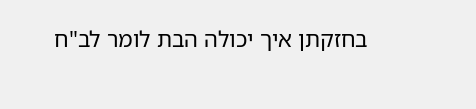בחזקתן איך יכולה הבת לומר לב"ח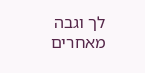לך וגבה מאחרים